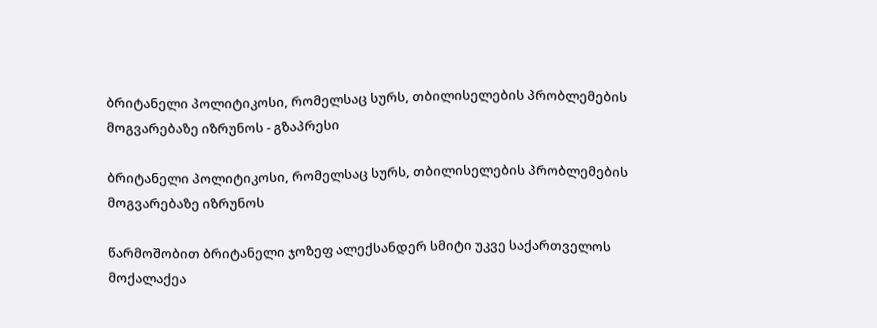ბრიტანელი პოლიტიკოსი, რომელსაც სურს, თბილისელების პრობლემების მოგვარებაზე იზრუნოს - გზაპრესი

ბრიტანელი პოლიტიკოსი, რომელსაც სურს, თბილისელების პრობლემების მოგვარებაზე იზრუნოს

წარმოშობით ბრიტანელი ჯოზეფ ალექსანდერ სმიტი უკვე საქართველოს მოქალაქეა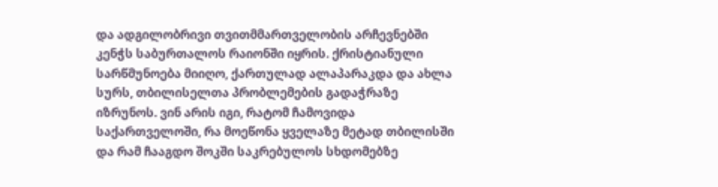და ადგილობრივი თვითმმართველობის არჩევნებში კენჭს საბურთალოს რაიონში იყრის. ქრისტიანული სარწმუნოება მიიღო, ქართულად ალაპარაკდა და ახლა სურს, თბილისელთა პრობლემების გადაჭრაზე იზრუნოს. ვინ არის იგი, რატომ ჩამოვიდა საქართველოში, რა მოეწონა ყველაზე მეტად თბილისში და რამ ჩააგდო შოკში საკრებულოს სხდომებზე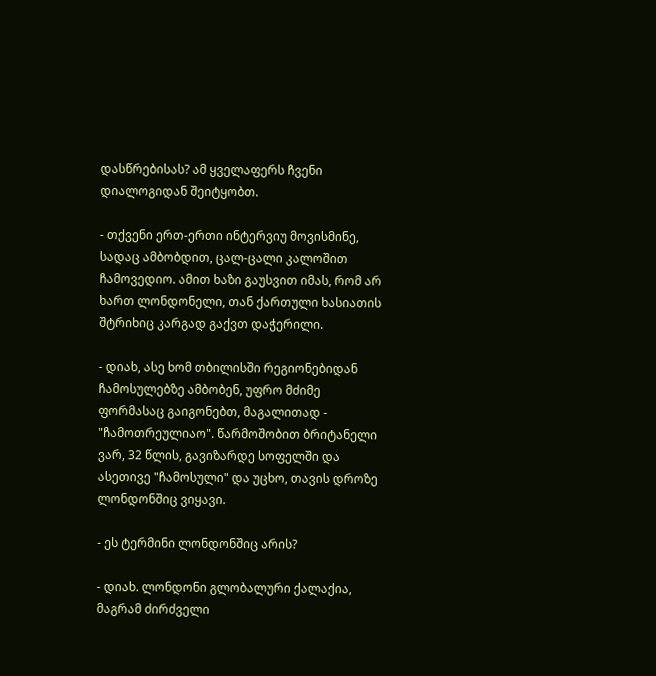დასწრებისას? ამ ყველაფერს ჩვენი დიალოგიდან შეიტყობთ.

- თქვენი ერთ-ერთი ინტერვიუ მოვისმინე, სადაც ამბობდით, ცალ-ცალი კალოშით ჩამოვედიო. ამით ხაზი გაუსვით იმას, რომ არ ხართ ლონდონელი, თან ქართული ხასიათის შტრიხიც კარგად გაქვთ დაჭერილი.

- დიახ, ასე ხომ თბილისში რეგიონებიდან ჩამოსულებზე ამბობენ, უფრო მძიმე ფორმასაც გაიგონებთ, მაგალითად - "ჩამოთრეულიაო". წარმოშობით ბრიტანელი ვარ, 32 წლის, გავიზარდე სოფელში და ასეთივე "ჩამოსული" და უცხო, თავის დროზე ლონდონშიც ვიყავი.

- ეს ტერმინი ლონდონშიც არის?

- დიახ. ლონდონი გლობალური ქალაქია, მაგრამ ძირძველი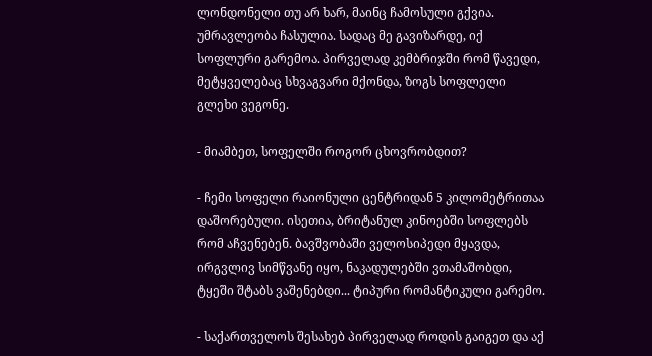ლონდონელი თუ არ ხარ, მაინც ჩამოსული გქვია. უმრავლეობა ჩასულია. სადაც მე გავიზარდე, იქ სოფლური გარემოა. პირველად კემბრიჯში რომ წავედი, მეტყველებაც სხვაგვარი მქონდა, ზოგს სოფლელი გლეხი ვეგონე.

- მიამბეთ, სოფელში როგორ ცხოვრობდით?

- ჩემი სოფელი რაიონული ცენტრიდან 5 კილომეტრითაა დაშორებული. ისეთია, ბრიტანულ კინოებში სოფლებს რომ აჩვენებენ. ბავშვობაში ველოსიპედი მყავდა, ირგვლივ სიმწვანე იყო, ნაკადულებში ვთამაშობდი, ტყეში შტაბს ვაშენებდი... ტიპური რომანტიკული გარემო.

- საქართველოს შესახებ პირველად როდის გაიგეთ და აქ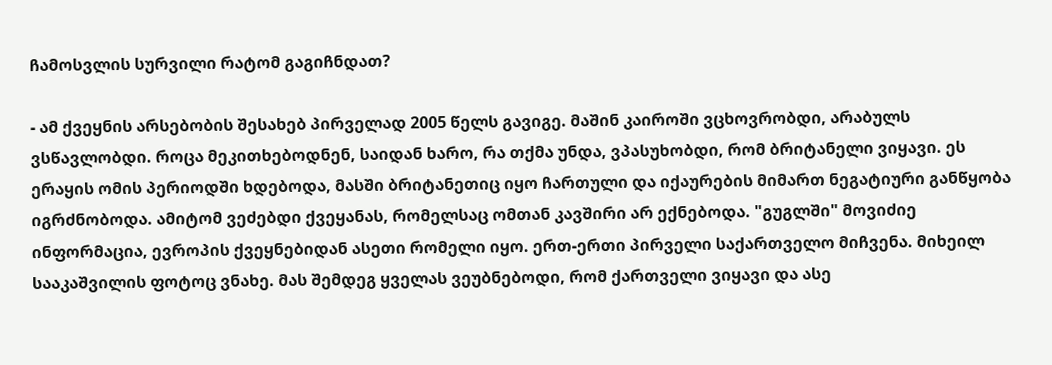ჩამოსვლის სურვილი რატომ გაგიჩნდათ?

- ამ ქვეყნის არსებობის შესახებ პირველად 2005 წელს გავიგე. მაშინ კაიროში ვცხოვრობდი, არაბულს ვსწავლობდი. როცა მეკითხებოდნენ, საიდან ხარო, რა თქმა უნდა, ვპასუხობდი, რომ ბრიტანელი ვიყავი. ეს ერაყის ომის პერიოდში ხდებოდა, მასში ბრიტანეთიც იყო ჩართული და იქაურების მიმართ ნეგატიური განწყობა იგრძნობოდა. ამიტომ ვეძებდი ქვეყანას, რომელსაც ომთან კავშირი არ ექნებოდა. "გუგლში" მოვიძიე ინფორმაცია, ევროპის ქვეყნებიდან ასეთი რომელი იყო. ერთ-ერთი პირველი საქართველო მიჩვენა. მიხეილ სააკაშვილის ფოტოც ვნახე. მას შემდეგ ყველას ვეუბნებოდი, რომ ქართველი ვიყავი და ასე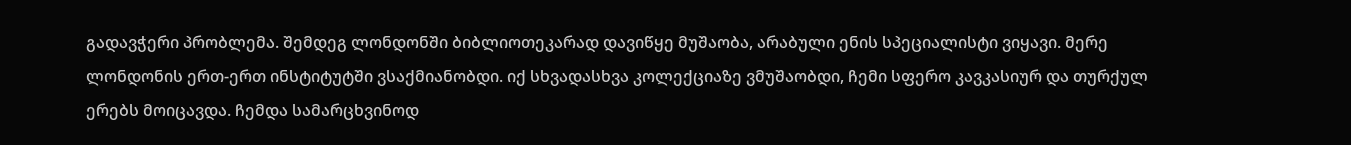გადავჭერი პრობლემა. შემდეგ ლონდონში ბიბლიოთეკარად დავიწყე მუშაობა, არაბული ენის სპეციალისტი ვიყავი. მერე ლონდონის ერთ-ერთ ინსტიტუტში ვსაქმიანობდი. იქ სხვადასხვა კოლექციაზე ვმუშაობდი, ჩემი სფერო კავკასიურ და თურქულ ერებს მოიცავდა. ჩემდა სამარცხვინოდ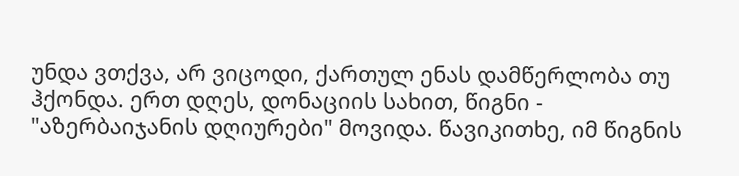უნდა ვთქვა, არ ვიცოდი, ქართულ ენას დამწერლობა თუ ჰქონდა. ერთ დღეს, დონაციის სახით, წიგნი - "აზერბაიჯანის დღიურები" მოვიდა. წავიკითხე, იმ წიგნის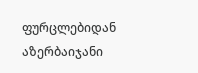ფურცლებიდან აზერბაიჯანი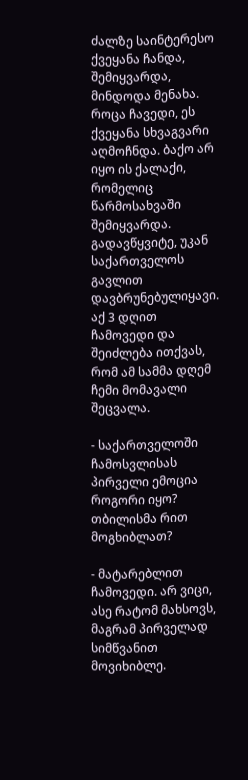ძალზე საინტერესო ქვეყანა ჩანდა, შემიყვარდა, მინდოდა მენახა. როცა ჩავედი, ეს ქვეყანა სხვაგვარი აღმოჩნდა. ბაქო არ იყო ის ქალაქი, რომელიც წარმოსახვაში შემიყვარდა. გადავწყვიტე, უკან საქართველოს გავლით დავბრუნებულიყავი. აქ 3 დღით ჩამოვედი და შეიძლება ითქვას, რომ ამ სამმა დღემ ჩემი მომავალი შეცვალა.

- საქართველოში ჩამოსვლისას პირველი ემოცია როგორი იყო? თბილისმა რით მოგხიბლათ?

- მატარებლით ჩამოვედი. არ ვიცი, ასე რატომ მახსოვს, მაგრამ პირველად სიმწვანით მოვიხიბლე.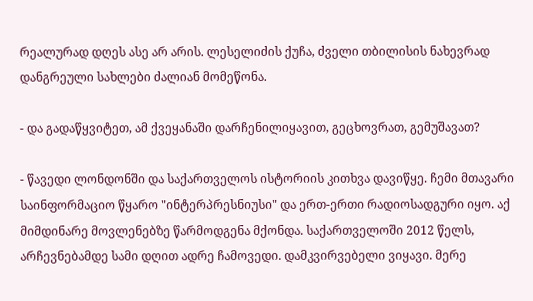რეალურად დღეს ასე არ არის. ლესელიძის ქუჩა, ძველი თბილისის ნახევრად დანგრეული სახლები ძალიან მომეწონა.

- და გადაწყვიტეთ, ამ ქვეყანაში დარჩენილიყავით, გეცხოვრათ, გემუშავათ?

- წავედი ლონდონში და საქართველოს ისტორიის კითხვა დავიწყე. ჩემი მთავარი საინფორმაციო წყარო "ინტერპრესნიუსი" და ერთ-ერთი რადიოსადგური იყო. აქ მიმდინარე მოვლენებზე წარმოდგენა მქონდა. საქართველოში 2012 წელს, არჩევნებამდე სამი დღით ადრე ჩამოვედი. დამკვირვებელი ვიყავი. მერე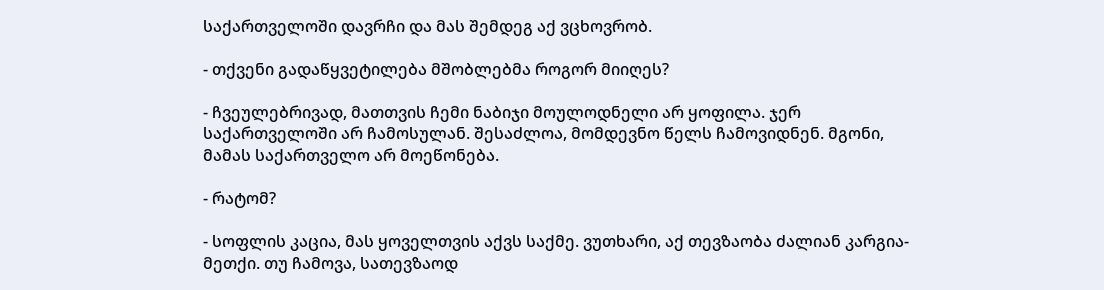საქართველოში დავრჩი და მას შემდეგ აქ ვცხოვრობ.

- თქვენი გადაწყვეტილება მშობლებმა როგორ მიიღეს?

- ჩვეულებრივად, მათთვის ჩემი ნაბიჯი მოულოდნელი არ ყოფილა. ჯერ საქართველოში არ ჩამოსულან. შესაძლოა, მომდევნო წელს ჩამოვიდნენ. მგონი, მამას საქართველო არ მოეწონება.

- რატომ?

- სოფლის კაცია, მას ყოველთვის აქვს საქმე. ვუთხარი, აქ თევზაობა ძალიან კარგია-მეთქი. თუ ჩამოვა, სათევზაოდ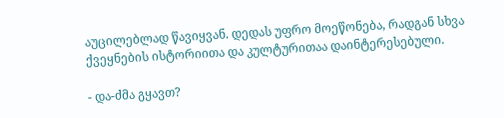აუცილებლად წავიყვან. დედას უფრო მოეწონება, რადგან სხვა ქვეყნების ისტორიითა და კულტურითაა დაინტერესებული.

- და-ძმა გყავთ?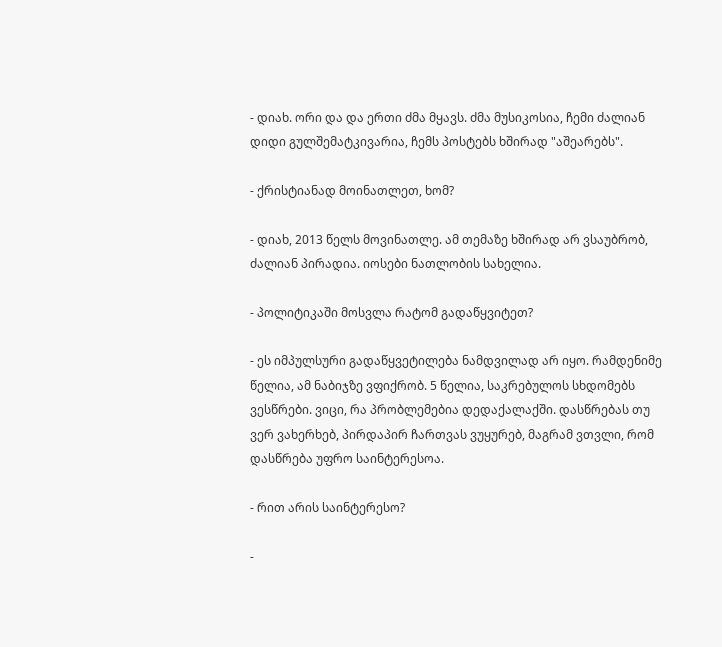- დიახ. ორი და და ერთი ძმა მყავს. ძმა მუსიკოსია, ჩემი ძალიან დიდი გულშემატკივარია, ჩემს პოსტებს ხშირად "აშეარებს".

- ქრისტიანად მოინათლეთ, ხომ?

- დიახ, 2013 წელს მოვინათლე. ამ თემაზე ხშირად არ ვსაუბრობ, ძალიან პირადია. იოსები ნათლობის სახელია.

- პოლიტიკაში მოსვლა რატომ გადაწყვიტეთ?

- ეს იმპულსური გადაწყვეტილება ნამდვილად არ იყო. რამდენიმე წელია, ამ ნაბიჯზე ვფიქრობ. 5 წელია, საკრებულოს სხდომებს ვესწრები. ვიცი, რა პრობლემებია დედაქალაქში. დასწრებას თუ ვერ ვახერხებ, პირდაპირ ჩართვას ვუყურებ, მაგრამ ვთვლი, რომ დასწრება უფრო საინტერესოა.

- რით არის საინტერესო?

-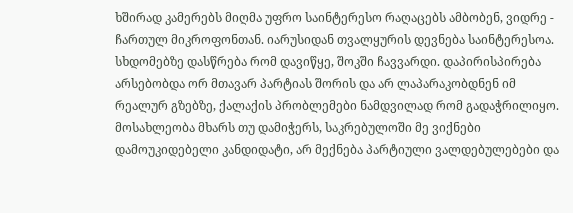ხშირად კამერებს მიღმა უფრო საინტერესო რაღაცებს ამბობენ, ვიდრე - ჩართულ მიკროფონთან. იარუსიდან თვალყურის დევნება საინტერესოა. სხდომებზე დასწრება რომ დავიწყე, შოკში ჩავვარდი. დაპირისპირება არსებობდა ორ მთავარ პარტიას შორის და არ ლაპარაკობდნენ იმ რეალურ გზებზე, ქალაქის პრობლემები ნამდვილად რომ გადაჭრილიყო. მოსახლეობა მხარს თუ დამიჭერს, საკრებულოში მე ვიქნები დამოუკიდებელი კანდიდატი, არ მექნება პარტიული ვალდებულებები და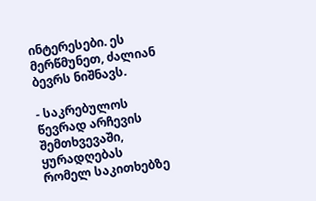ინტერესები. ეს მერწმუნეთ, ძალიან ბევრს ნიშნავს.

- საკრებულოს წევრად არჩევის შემთხვევაში, ყურადღებას რომელ საკითხებზე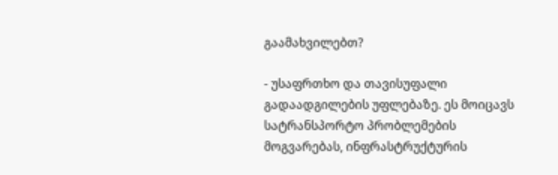გაამახვილებთ?

- უსაფრთხო და თავისუფალი გადაადგილების უფლებაზე. ეს მოიცავს სატრანსპორტო პრობლემების მოგვარებას, ინფრასტრუქტურის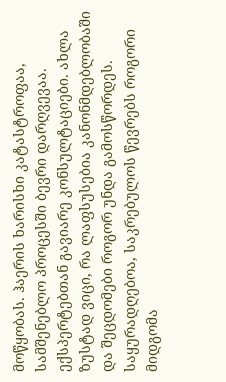მოწყობას. ჰაერის ხარისხი კატასტროფაა, სამშენებლო პროცესში ბევრი დარღვევაა. ექსპერტებთან გავიარე კონსულტაციები. ახლა ზუსტად ვიცი, რა ლაფსუსებია კანონმდებლობაში და შეცდომები როგორ უნდა გამოსწორდეს. საყურადღებოა, საკრებულოს წევრებს როგორი მიდგომა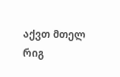აქვთ მთელ რიგ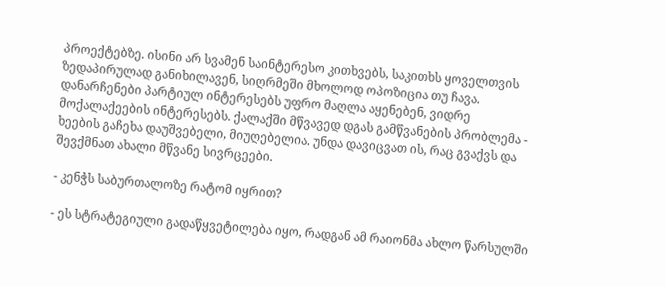პროექტებზე. ისინი არ სვამენ საინტერესო კითხვებს, საკითხს ყოველთვის ზედაპირულად განიხილავენ, სიღრმეში მხოლოდ ოპოზიცია თუ ჩავა. დანარჩენები პარტიულ ინტერესებს უფრო მაღლა აყენებენ, ვიდრე მოქალაქეების ინტერესებს. ქალაქში მწვავედ დგას გამწვანების პრობლემა - ხეების გაჩეხა დაუშვებელი, მიუღებელია. უნდა დავიცვათ ის, რაც გვაქვს და შევქმნათ ახალი მწვანე სივრცეები.

- კენჭს საბურთალოზე რატომ იყრით?

- ეს სტრატეგიული გადაწყვეტილება იყო, რადგან ამ რაიონმა ახლო წარსულში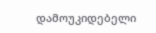დამოუკიდებელი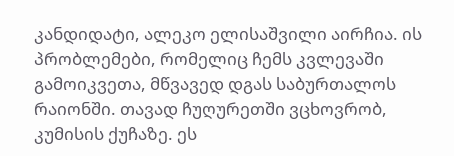კანდიდატი, ალეკო ელისაშვილი აირჩია. ის პრობლემები, რომელიც ჩემს კვლევაში გამოიკვეთა, მწვავედ დგას საბურთალოს რაიონში. თავად ჩუღურეთში ვცხოვრობ, კუმისის ქუჩაზე. ეს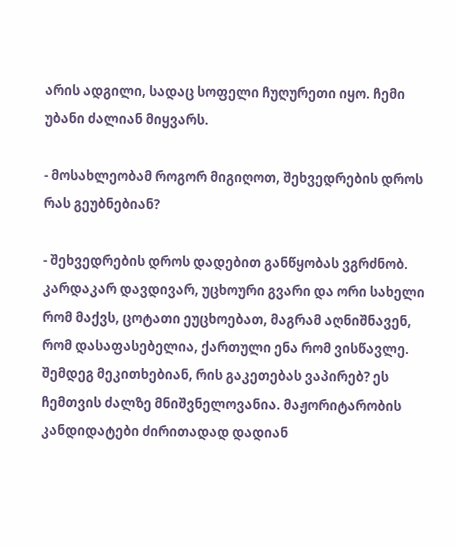არის ადგილი, სადაც სოფელი ჩუღურეთი იყო. ჩემი უბანი ძალიან მიყვარს.

- მოსახლეობამ როგორ მიგიღოთ, შეხვედრების დროს რას გეუბნებიან?

- შეხვედრების დროს დადებით განწყობას ვგრძნობ. კარდაკარ დავდივარ, უცხოური გვარი და ორი სახელი რომ მაქვს, ცოტათი ეუცხოებათ, მაგრამ აღნიშნავენ, რომ დასაფასებელია, ქართული ენა რომ ვისწავლე. შემდეგ მეკითხებიან, რის გაკეთებას ვაპირებ? ეს ჩემთვის ძალზე მნიშვნელოვანია. მაჟორიტარობის კანდიდატები ძირითადად დადიან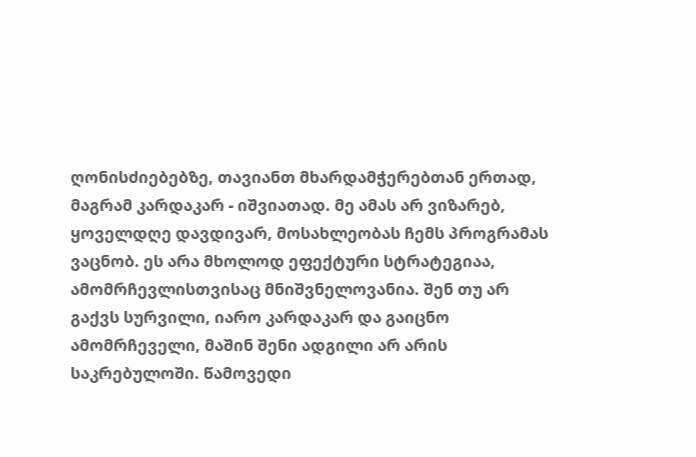ღონისძიებებზე, თავიანთ მხარდამჭერებთან ერთად, მაგრამ კარდაკარ - იშვიათად. მე ამას არ ვიზარებ, ყოველდღე დავდივარ, მოსახლეობას ჩემს პროგრამას ვაცნობ. ეს არა მხოლოდ ეფექტური სტრატეგიაა, ამომრჩევლისთვისაც მნიშვნელოვანია. შენ თუ არ გაქვს სურვილი, იარო კარდაკარ და გაიცნო ამომრჩეველი, მაშინ შენი ადგილი არ არის საკრებულოში. წამოვედი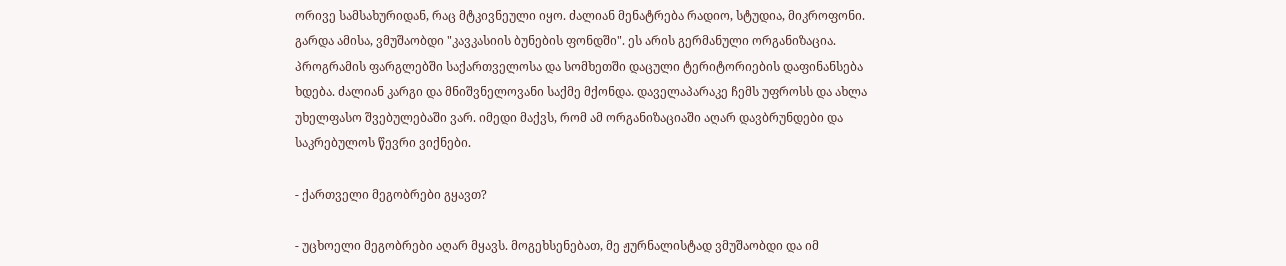ორივე სამსახურიდან, რაც მტკივნეული იყო. ძალიან მენატრება რადიო, სტუდია, მიკროფონი. გარდა ამისა, ვმუშაობდი "კავკასიის ბუნების ფონდში". ეს არის გერმანული ორგანიზაცია. პროგრამის ფარგლებში საქართველოსა და სომხეთში დაცული ტერიტორიების დაფინანსება ხდება. ძალიან კარგი და მნიშვნელოვანი საქმე მქონდა. დაველაპარაკე ჩემს უფროსს და ახლა უხელფასო შვებულებაში ვარ. იმედი მაქვს, რომ ამ ორგანიზაციაში აღარ დავბრუნდები და საკრებულოს წევრი ვიქნები.

- ქართველი მეგობრები გყავთ?

- უცხოელი მეგობრები აღარ მყავს. მოგეხსენებათ, მე ჟურნალისტად ვმუშაობდი და იმ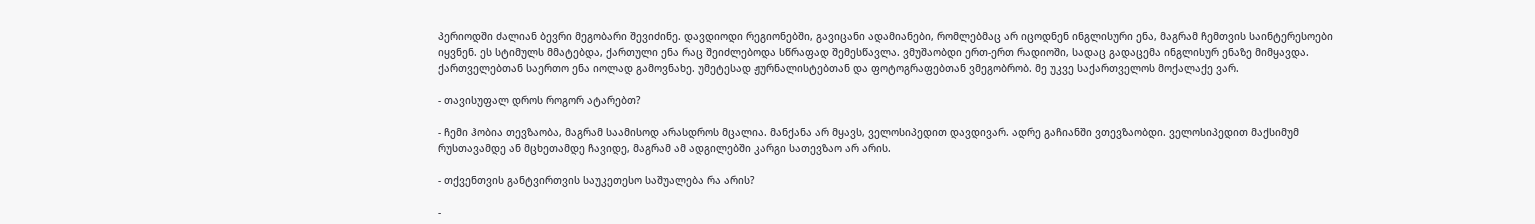პერიოდში ძალიან ბევრი მეგობარი შევიძინე. დავდიოდი რეგიონებში, გავიცანი ადამიანები, რომლებმაც არ იცოდნენ ინგლისური ენა, მაგრამ ჩემთვის საინტერესოები იყვნენ. ეს სტიმულს მმატებდა, ქართული ენა რაც შეიძლებოდა სწრაფად შემესწავლა. ვმუშაობდი ერთ-ერთ რადიოში, სადაც გადაცემა ინგლისურ ენაზე მიმყავდა. ქართველებთან საერთო ენა იოლად გამოვნახე. უმეტესად ჟურნალისტებთან და ფოტოგრაფებთან ვმეგობრობ. მე უკვე საქართველოს მოქალაქე ვარ.

- თავისუფალ დროს როგორ ატარებთ?

- ჩემი ჰობია თევზაობა, მაგრამ საამისოდ არასდროს მცალია. მანქანა არ მყავს, ველოსიპედით დავდივარ. ადრე გაჩიანში ვთევზაობდი. ველოსიპედით მაქსიმუმ რუსთავამდე ან მცხეთამდე ჩავიდე, მაგრამ ამ ადგილებში კარგი სათევზაო არ არის.

- თქვენთვის განტვირთვის საუკეთესო საშუალება რა არის?

-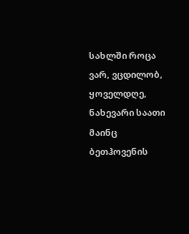სახლში როცა ვარ, ვცდილობ, ყოველდღე, ნახევარი საათი მაინც ბეთჰოვენის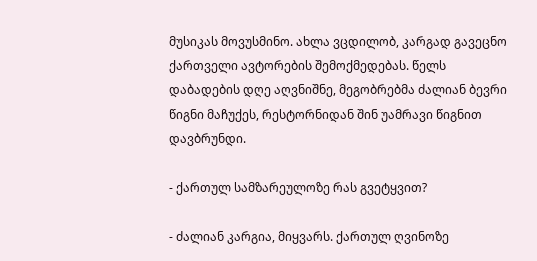მუსიკას მოვუსმინო. ახლა ვცდილობ, კარგად გავეცნო ქართველი ავტორების შემოქმედებას. წელს დაბადების დღე აღვნიშნე, მეგობრებმა ძალიან ბევრი წიგნი მაჩუქეს, რესტორნიდან შინ უამრავი წიგნით დავბრუნდი.

- ქართულ სამზარეულოზე რას გვეტყვით?

- ძალიან კარგია, მიყვარს. ქართულ ღვინოზე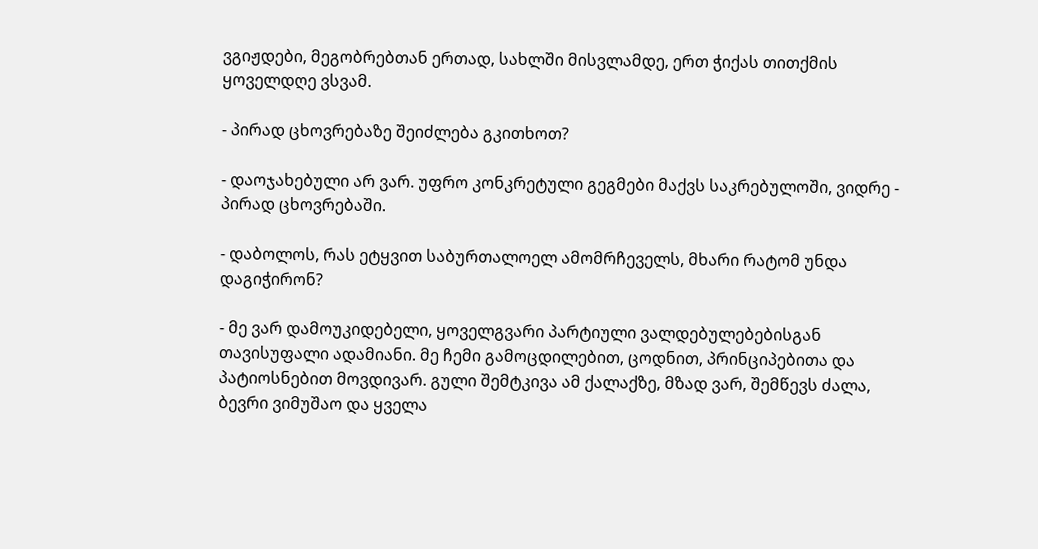ვგიჟდები, მეგობრებთან ერთად, სახლში მისვლამდე, ერთ ჭიქას თითქმის ყოველდღე ვსვამ.

- პირად ცხოვრებაზე შეიძლება გკითხოთ?

- დაოჯახებული არ ვარ. უფრო კონკრეტული გეგმები მაქვს საკრებულოში, ვიდრე - პირად ცხოვრებაში.

- დაბოლოს, რას ეტყვით საბურთალოელ ამომრჩეველს, მხარი რატომ უნდა დაგიჭირონ?

- მე ვარ დამოუკიდებელი, ყოველგვარი პარტიული ვალდებულებებისგან თავისუფალი ადამიანი. მე ჩემი გამოცდილებით, ცოდნით, პრინციპებითა და პატიოსნებით მოვდივარ. გული შემტკივა ამ ქალაქზე, მზად ვარ, შემწევს ძალა, ბევრი ვიმუშაო და ყველა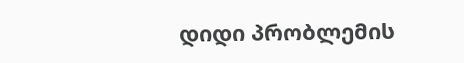დიდი პრობლემის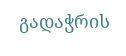გადაჭრის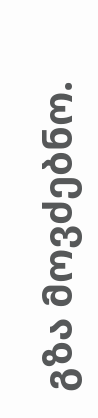გზა მოვძებნო.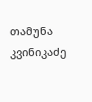თამუნა კვინიკაძე